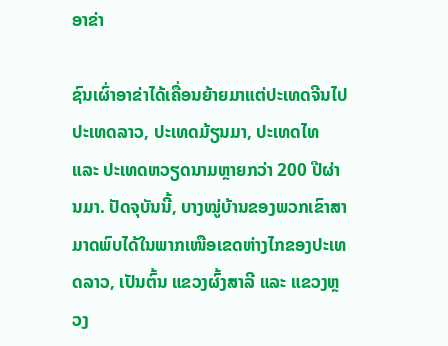ອາຂ່າ

ຊົນເຜົ່າອາຂ່າໄດ້ເຄື່ອນຍ້າຍມາແຕ່ປະເທດຈີນໄປປະເທດລາວ, ປະເທດມ້ຽນມາ, ປະເທດໄທ ແລະ ປະເທດຫວຽດນາມຫຼາຍກວ່າ 200 ປີຜ່ານມາ. ປັດຈຸບັນນີ້, ບາງໝູ່ບ້ານຂອງພວກເຂົາສາມາດພົບໄດ້ໃນພາກເໜືອເຂດຫ່າງໄກຂອງປະເທດລາວ, ເປັນຕົ້ນ ແຂວງຜົ້ງສາລີ ແລະ ແຂວງຫຼວງ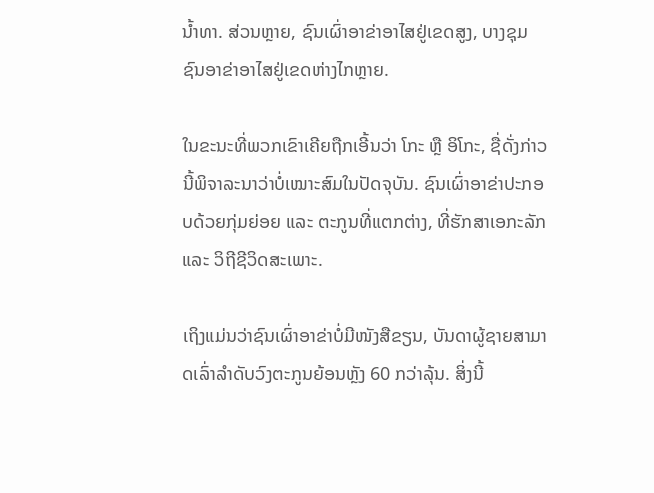ນໍ້າທາ. ສ່ວນຫຼາຍ, ຊົນເຜົ່າອາຂ່າອາໄສຢູ່ເຂດສູງ, ບາງຊຸມຊົນອາຂ່າອາໄສຢູ່ເຂດຫ່າງໄກຫຼາຍ.

ໃນຂະນະທີ່ພວກເຂົາເຄີຍຖືກເອີ້ນວ່າ ໂກະ ຫຼື ອິໂກະ, ຊື່ດັ່ງກ່າວນີ້ພິຈາລະນາວ່າບໍ່ເໝາະສົມໃນປັດຈຸບັນ. ຊົນເຜົ່າອາຂ່າປະກອບດ້ວຍກຸ່ມຍ່ອຍ ແລະ ຕະກູນທີ່ແຕກຕ່າງ, ທີ່ຮັກສາເອກະລັກ ແລະ ວິຖີຊີວິດສະເພາະ.

ເຖິງແມ່ນວ່າຊົນເຜົ່າອາຂ່າບໍ່ມີໜັງສືຂຽນ, ບັນດາຜູ້ຊາຍສາມາດເລົ່າລໍາດັບວົງຕະກູນຍ້ອນຫຼັງ 60 ກວ່າລຸ້ນ. ສິ່ງນີ້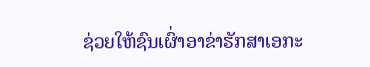ຊ່ວຍໃຫ້ຊົນເຜົ່າອາຂ່າຮັກສາເອກະ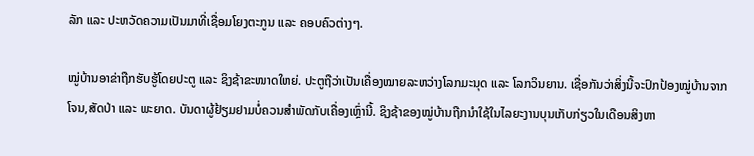ລັກ ແລະ ປະຫວັດຄວາມເປັນມາທີ່ເຊື່ອມໂຍງຕະກູນ ແລະ ຄອບຄົວຕ່າງໆ.

ໝູ່ບ້ານອາຂ່າຖືກຮັບຮູ້ໂດຍປະຕູ ແລະ ຊິງຊ້າຂະໜາດໃຫຍ່. ປະຕູຖືວ່າເປັນເຄື່ອງໝາຍລະຫວ່າງໂລກມະນຸດ ແລະ ໂລກວິນຍານ. ເຊື່ອກັນວ່າສິ່ງນີ້ຈະປົກປ້ອງໝູ່ບ້ານຈາກໂຈນ,ສັດປ່າ ແລະ ພະຍາດ. ບັນດາຜູ້ຢ້ຽມຢາມບໍ່ຄວນສໍາພັດກັບເຄື່ອງເຫຼົ່ານີ້. ຊິງຊ້າຂອງໝູ່ບ້ານຖືກນໍາໃຊ້ໃນໄລຍະງານບຸນເກັບກ່ຽວໃນເດືອນສິງຫາ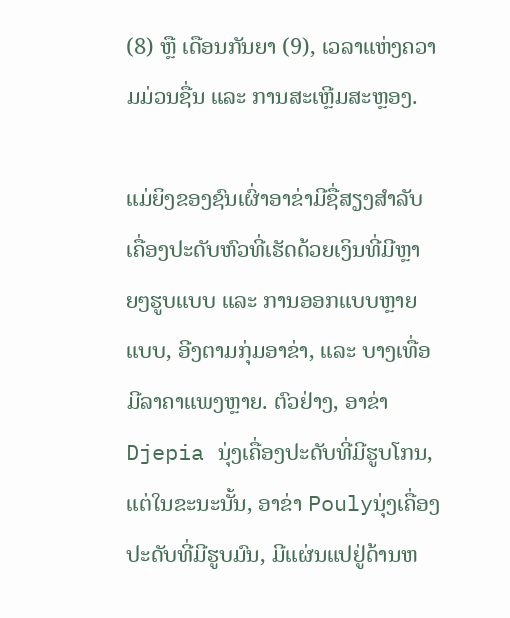(8) ຫຼື ເດືອນກັນຍາ (9), ເວລາແຫ່ງຄວາມມ່ວນຊື່ນ ແລະ ການສະເຫຼີມສະຫຼອງ.

ແມ່ຍິງຂອງຊົນເຜົ່າອາຂ່າມີຊື່ສຽງສໍາລັບເຄື່ອງປະດັບຫົວທີ່ເຮັດດ້ວຍເງິນທີ່ມີຫຼາຍໆຮູບແບບ ແລະ ການອອກແບບຫຼາຍແບບ, ອີງຕາມກຸ່ມອາຂ່າ, ແລະ ບາງເທື່ອມີລາຄາແພງຫຼາຍ. ຕົວຢ່າງ, ອາຂ່າ Djepia ນຸ່ງເຄື່ອງປະດັບທີ່ມີຮູບໂກນ, ແຕ່ໃນຂະນະນັ້ນ, ອາຂ່າ Poulyນຸ່ງເຄື່ອງປະດັບທີ່ມີຮູບມົນ, ມີແຜ່ນແປຢູ່ດ້ານຫ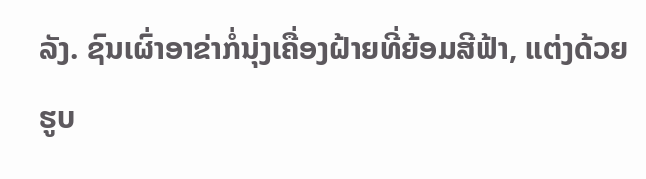ລັງ. ຊົນເຜົ່າອາຂ່າກໍ່ນຸ່ງເຄື່ອງຝ້າຍທີ່ຍ້ອມສີຟ້າ, ແຕ່ງດ້ວຍຮູບ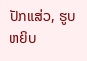ປັກແສ່ວ, ຮູບຫຍິບ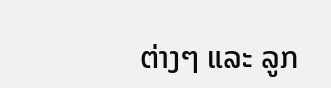ຕ່າງໆ ແລະ ລູກ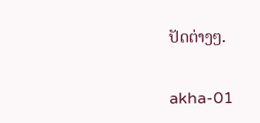ປັດຕ່າງໆ.

akha-01